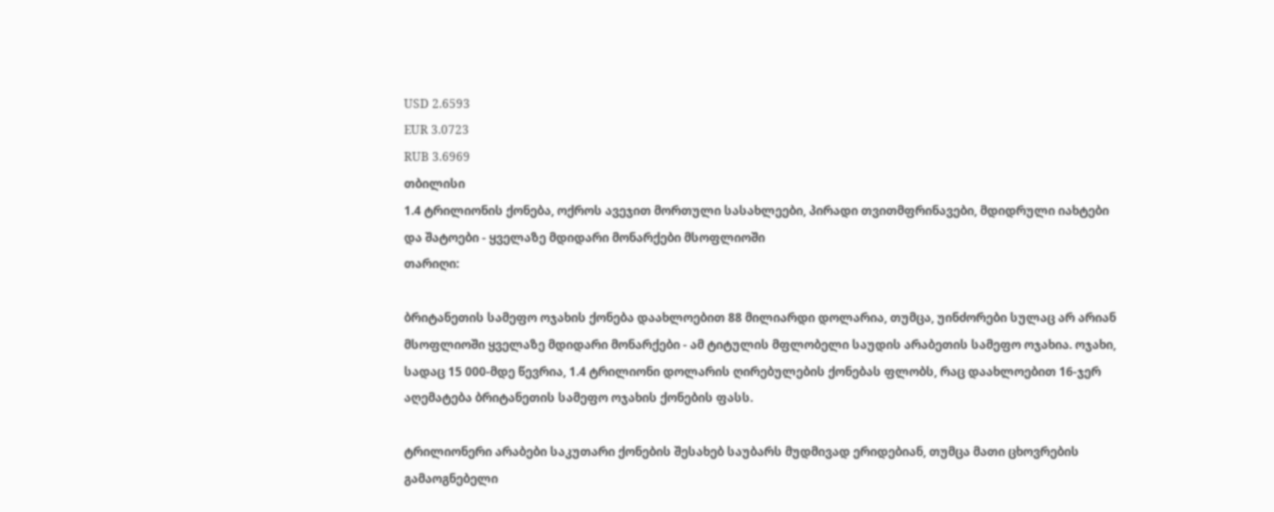USD 2.6593
EUR 3.0723
RUB 3.6969
თბილისი
1.4 ტრილიონის ქონება, ოქროს ავეჯით მორთული სასახლეები, პირადი თვითმფრინავები, მდიდრული იახტები და შატოები - ყველაზე მდიდარი მონარქები მსოფლიოში
თარიღი:

ბრიტანეთის სამეფო ოჯახის ქონება დაახლოებით 88 მილიარდი დოლარია, თუმცა, უინძორები სულაც არ არიან მსოფლიოში ყველაზე მდიდარი მონარქები - ამ ტიტულის მფლობელი საუდის არაბეთის სამეფო ოჯახია. ოჯახი, სადაც 15 000-მდე წევრია, 1.4 ტრილიონი დოლარის ღირებულების ქონებას ფლობს, რაც დაახლოებით 16-ჯერ აღემატება ბრიტანეთის სამეფო ოჯახის ქონების ფასს.

ტრილიონერი არაბები საკუთარი ქონების შესახებ საუბარს მუდმივად ერიდებიან, თუმცა მათი ცხოვრების გამაოგნებელი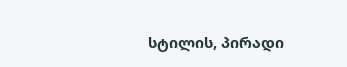სტილის, პირადი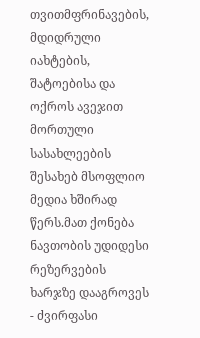თვითმფრინავების, მდიდრული იახტების, შატოებისა და ოქროს ავეჯით მორთული სასახლეების შესახებ მსოფლიო მედია ხშირად წერს.მათ ქონება ნავთობის უდიდესი რეზერვების ხარჯზე დააგროვეს - ძვირფასი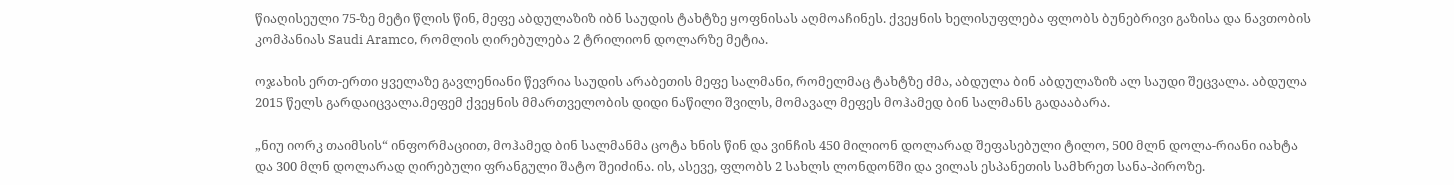წიაღისეული 75-ზე მეტი წლის წინ, მეფე აბდულაზიზ იბნ საუდის ტახტზე ყოფნისას აღმოაჩინეს. ქვეყნის ხელისუფლება ფლობს ბუნებრივი გაზისა და ნავთობის კომპანიას Saudi Aramco, რომლის ღირებულება 2 ტრილიონ დოლარზე მეტია.

ოჯახის ერთ-ერთი ყველაზე გავლენიანი წევრია საუდის არაბეთის მეფე სალმანი, რომელმაც ტახტზე ძმა, აბდულა ბინ აბდულაზიზ ალ საუდი შეცვალა. აბდულა 2015 წელს გარდაიცვალა.მეფემ ქვეყნის მმართველობის დიდი ნაწილი შვილს, მომავალ მეფეს მოჰამედ ბინ სალმანს გადააბარა.

„ნიუ იორკ თაიმსის“ ინფორმაციით, მოჰამედ ბინ სალმანმა ცოტა ხნის წინ და ვინჩის 450 მილიონ დოლარად შეფასებული ტილო, 500 მლნ დოლა-რიანი იახტა და 300 მლნ დოლარად ღირებული ფრანგული შატო შეიძინა. ის, ასევე, ფლობს 2 სახლს ლონდონში და ვილას ესპანეთის სამხრეთ სანა-პიროზე.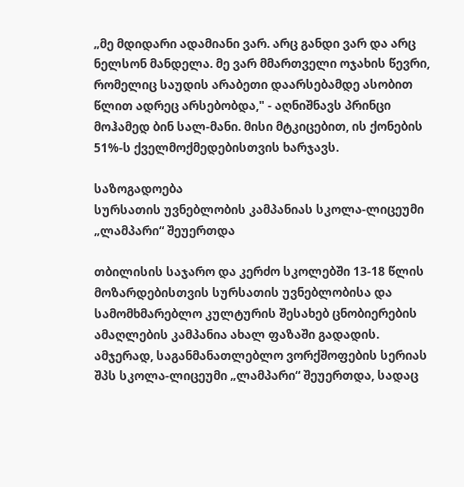„მე მდიდარი ადამიანი ვარ. არც განდი ვარ და არც ნელსონ მანდელა. მე ვარ მმართველი ოჯახის წევრი, რომელიც საუდის არაბეთი დაარსებამდე ასობით წლით ადრეც არსებობდა," - აღნიშნავს პრინცი მოჰამედ ბინ სალ-მანი. მისი მტკიცებით, ის ქონების 51%-ს ქველმოქმედებისთვის ხარჯავს.

საზოგადოება
სურსათის უვნებლობის კამპანიას სკოლა-ლიცეუმი „ლამპარი“ შეუერთდა

თბილისის საჯარო და კერძო სკოლებში 13-18 წლის მოზარდებისთვის სურსათის უვნებლობისა და სამომხმარებლო კულტურის შესახებ ცნობიერების ამაღლების კამპანია ახალ ფაზაში გადადის. ამჯერად, საგანმანათლებლო ვორქშოფების სერიას შპს სკოლა-ლიცეუმი „ლამპარი“ შეუერთდა, სადაც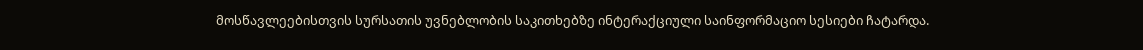მოსწავლეებისთვის სურსათის უვნებლობის საკითხებზე ინტერაქციული საინფორმაციო სესიები ჩატარდა.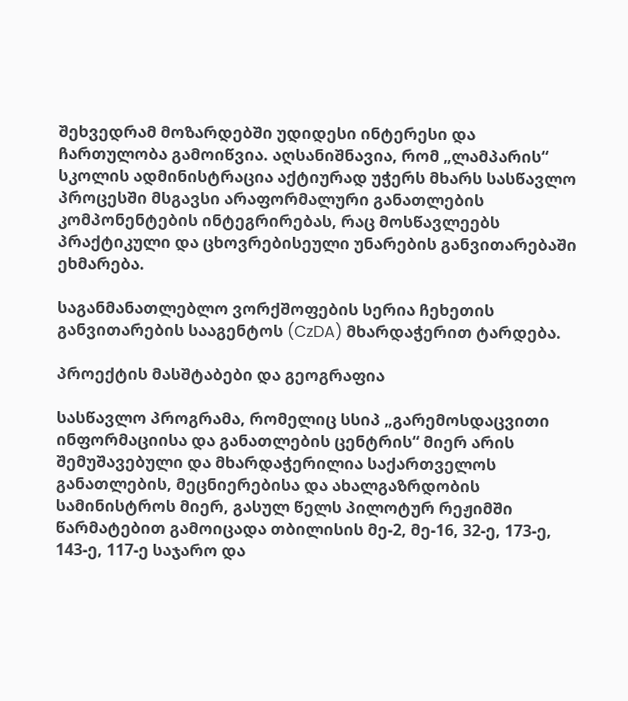შეხვედრამ მოზარდებში უდიდესი ინტერესი და ჩართულობა გამოიწვია. აღსანიშნავია, რომ „ლამპარის“ სკოლის ადმინისტრაცია აქტიურად უჭერს მხარს სასწავლო პროცესში მსგავსი არაფორმალური განათლების კომპონენტების ინტეგრირებას, რაც მოსწავლეებს პრაქტიკული და ცხოვრებისეული უნარების განვითარებაში ეხმარება.

საგანმანათლებლო ვორქშოფების სერია ჩეხეთის განვითარების სააგენტოს (CzDA) მხარდაჭერით ტარდება.

პროექტის მასშტაბები და გეოგრაფია

სასწავლო პროგრამა, რომელიც სსიპ „გარემოსდაცვითი ინფორმაციისა და განათლების ცენტრის“ მიერ არის შემუშავებული და მხარდაჭერილია საქართველოს განათლების, მეცნიერებისა და ახალგაზრდობის სამინისტროს მიერ, გასულ წელს პილოტურ რეჟიმში წარმატებით გამოიცადა თბილისის მე-2, მე-16, 32-ე, 173-ე, 143-ე, 117-ე საჯარო და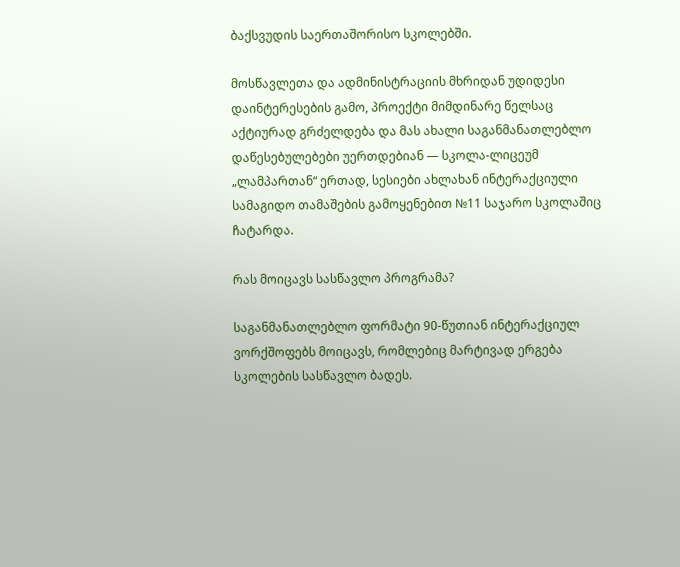ბაქსვუდის საერთაშორისო სკოლებში.

მოსწავლეთა და ადმინისტრაციის მხრიდან უდიდესი დაინტერესების გამო, პროექტი მიმდინარე წელსაც აქტიურად გრძელდება და მას ახალი საგანმანათლებლო დაწესებულებები უერთდებიან — სკოლა-ლიცეუმ „ლამპართან“ ერთად, სესიები ახლახან ინტერაქციული სამაგიდო თამაშების გამოყენებით №11 საჯარო სკოლაშიც ჩატარდა.

რას მოიცავს სასწავლო პროგრამა?

საგანმანათლებლო ფორმატი 90-წუთიან ინტერაქციულ ვორქშოფებს მოიცავს, რომლებიც მარტივად ერგება სკოლების სასწავლო ბადეს.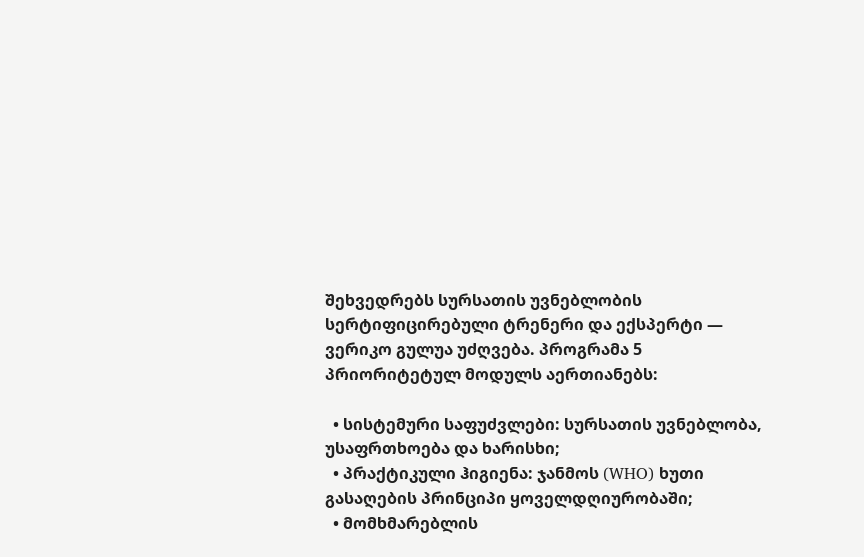შეხვედრებს სურსათის უვნებლობის სერტიფიცირებული ტრენერი და ექსპერტი — ვერიკო გულუა უძღვება. პროგრამა 5 პრიორიტეტულ მოდულს აერთიანებს:

  • სისტემური საფუძვლები: სურსათის უვნებლობა, უსაფრთხოება და ხარისხი;
  • პრაქტიკული ჰიგიენა: ჯანმოს (WHO) ხუთი გასაღების პრინციპი ყოველდღიურობაში;
  • მომხმარებლის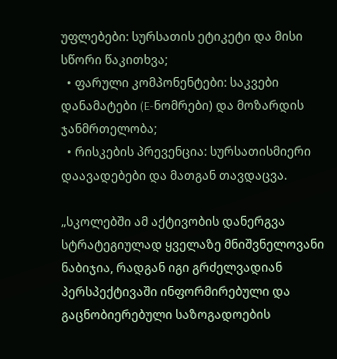უფლებები: სურსათის ეტიკეტი და მისი სწორი წაკითხვა;
  • ფარული კომპონენტები: საკვები დანამატები (E-ნომრები) და მოზარდის ჯანმრთელობა;
  • რისკების პრევენცია: სურსათისმიერი დაავადებები და მათგან თავდაცვა.

„სკოლებში ამ აქტივობის დანერგვა სტრატეგიულად ყველაზე მნიშვნელოვანი ნაბიჯია, რადგან იგი გრძელვადიან პერსპექტივაში ინფორმირებული და გაცნობიერებული საზოგადოების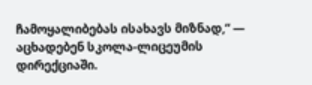ჩამოყალიბებას ისახავს მიზნად,“ — აცხადებენ სკოლა-ლიცეუმის დირექციაში.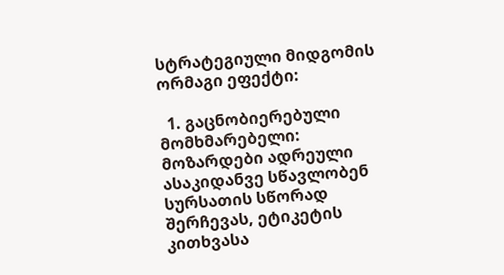სტრატეგიული მიდგომის ორმაგი ეფექტი:

  1. გაცნობიერებული მომხმარებელი: მოზარდები ადრეული ასაკიდანვე სწავლობენ სურსათის სწორად შერჩევას, ეტიკეტის კითხვასა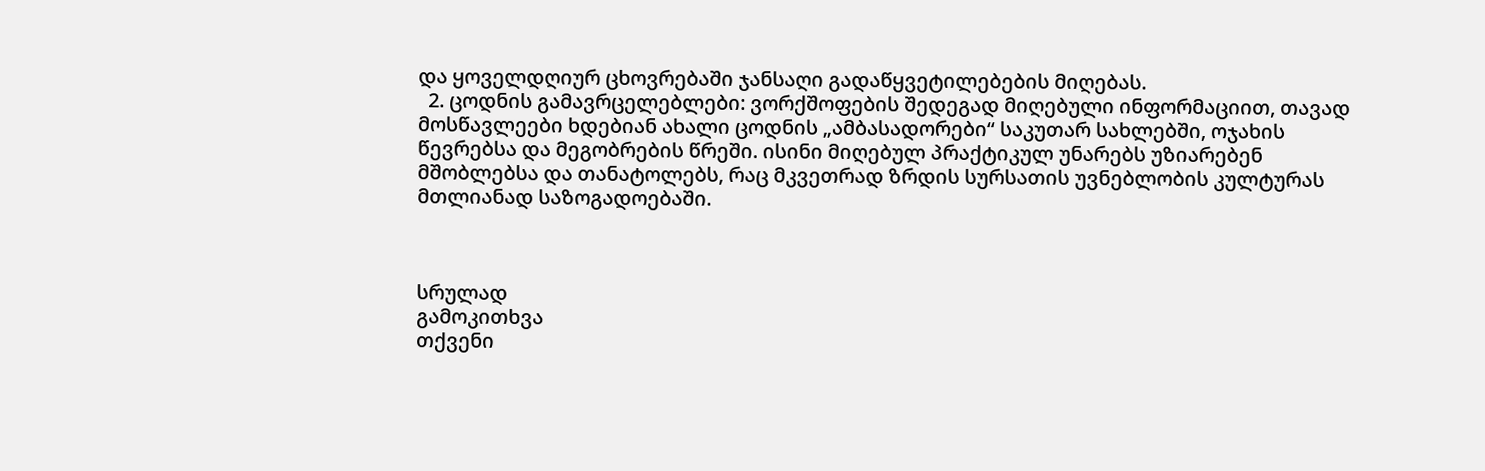და ყოველდღიურ ცხოვრებაში ჯანსაღი გადაწყვეტილებების მიღებას.
  2. ცოდნის გამავრცელებლები: ვორქშოფების შედეგად მიღებული ინფორმაციით, თავად მოსწავლეები ხდებიან ახალი ცოდნის „ამბასადორები“ საკუთარ სახლებში, ოჯახის წევრებსა და მეგობრების წრეში. ისინი მიღებულ პრაქტიკულ უნარებს უზიარებენ მშობლებსა და თანატოლებს, რაც მკვეთრად ზრდის სურსათის უვნებლობის კულტურას მთლიანად საზოგადოებაში.



სრულად
გამოკითხვა
თქვენი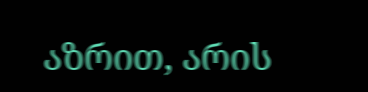აზრით, არის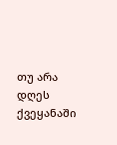თუ არა დღეს ქვეყანაში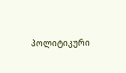პოლიტიკური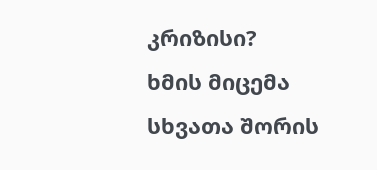კრიზისი?
ხმის მიცემა
სხვათა შორის